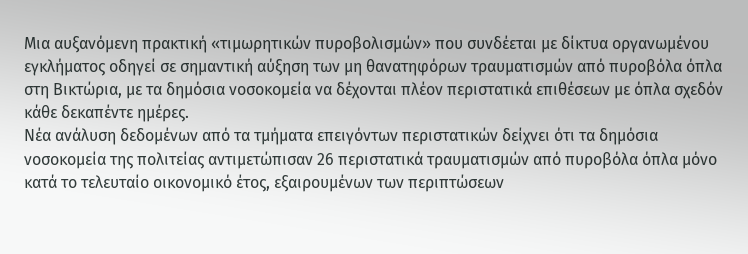Μια αυξανόμενη πρακτική «τιμωρητικών πυροβολισμών» που συνδέεται με δίκτυα οργανωμένου εγκλήματος οδηγεί σε σημαντική αύξηση των μη θανατηφόρων τραυματισμών από πυροβόλα όπλα στη Βικτώρια, με τα δημόσια νοσοκομεία να δέχονται πλέον περιστατικά επιθέσεων με όπλα σχεδόν κάθε δεκαπέντε ημέρες.
Νέα ανάλυση δεδομένων από τα τμήματα επειγόντων περιστατικών δείχνει ότι τα δημόσια νοσοκομεία της πολιτείας αντιμετώπισαν 26 περιστατικά τραυματισμών από πυροβόλα όπλα μόνο κατά το τελευταίο οικονομικό έτος, εξαιρουμένων των περιπτώσεων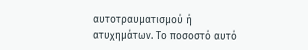αυτοτραυματισμού ή ατυχημάτων. Το ποσοστό αυτό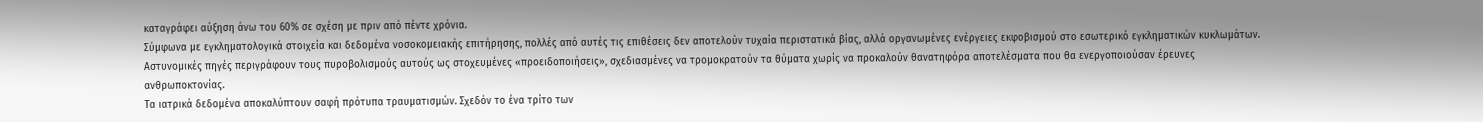καταγράφει αύξηση άνω του 60% σε σχέση με πριν από πέντε χρόνια.
Σύμφωνα με εγκληματολογικά στοιχεία και δεδομένα νοσοκομειακής επιτήρησης, πολλές από αυτές τις επιθέσεις δεν αποτελούν τυχαία περιστατικά βίας, αλλά οργανωμένες ενέργειες εκφοβισμού στο εσωτερικό εγκληματικών κυκλωμάτων. Αστυνομικές πηγές περιγράφουν τους πυροβολισμούς αυτούς ως στοχευμένες «προειδοποιήσεις», σχεδιασμένες να τρομοκρατούν τα θύματα χωρίς να προκαλούν θανατηφόρα αποτελέσματα που θα ενεργοποιούσαν έρευνες ανθρωποκτονίας.
Τα ιατρικά δεδομένα αποκαλύπτουν σαφή πρότυπα τραυματισμών. Σχεδόν το ένα τρίτο των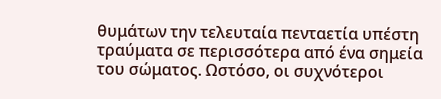θυμάτων την τελευταία πενταετία υπέστη τραύματα σε περισσότερα από ένα σημεία του σώματος. Ωστόσο, οι συχνότεροι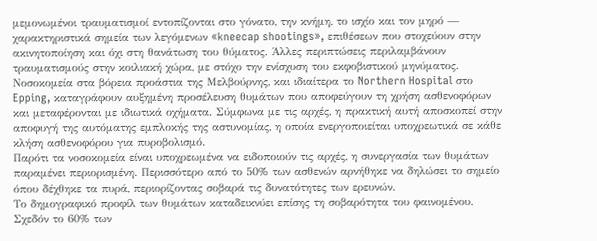μεμονωμένοι τραυματισμοί εντοπίζονται στο γόνατο, την κνήμη, το ισχίο και τον μηρό — χαρακτηριστικά σημεία των λεγόμενων «kneecap shootings», επιθέσεων που στοχεύουν στην ακινητοποίηση και όχι στη θανάτωση του θύματος. Άλλες περιπτώσεις περιλαμβάνουν τραυματισμούς στην κοιλιακή χώρα, με στόχο την ενίσχυση του εκφοβιστικού μηνύματος.
Νοσοκομεία στα βόρεια προάστια της Μελβούρνης, και ιδιαίτερα το Northern Hospital στο Epping, καταγράφουν αυξημένη προσέλευση θυμάτων που αποφεύγουν τη χρήση ασθενοφόρων και μεταφέρονται με ιδιωτικά οχήματα. Σύμφωνα με τις αρχές, η πρακτική αυτή αποσκοπεί στην αποφυγή της αυτόματης εμπλοκής της αστυνομίας, η οποία ενεργοποιείται υποχρεωτικά σε κάθε κλήση ασθενοφόρου για πυροβολισμό.
Παρότι τα νοσοκομεία είναι υποχρεωμένα να ειδοποιούν τις αρχές, η συνεργασία των θυμάτων παραμένει περιορισμένη. Περισσότερο από το 50% των ασθενών αρνήθηκε να δηλώσει το σημείο όπου δέχθηκε τα πυρά, περιορίζοντας σοβαρά τις δυνατότητες των ερευνών.
Το δημογραφικό προφίλ των θυμάτων καταδεικνύει επίσης τη σοβαρότητα του φαινομένου. Σχεδόν το 60% των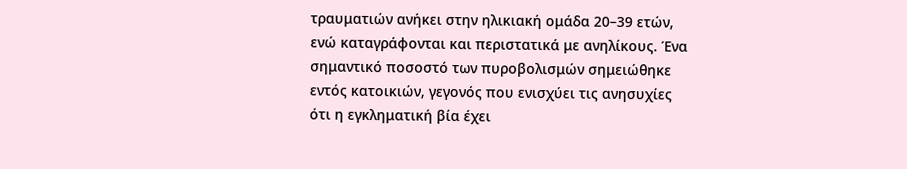τραυματιών ανήκει στην ηλικιακή ομάδα 20–39 ετών, ενώ καταγράφονται και περιστατικά με ανηλίκους. Ένα σημαντικό ποσοστό των πυροβολισμών σημειώθηκε εντός κατοικιών, γεγονός που ενισχύει τις ανησυχίες ότι η εγκληματική βία έχει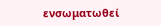ενσωματωθεί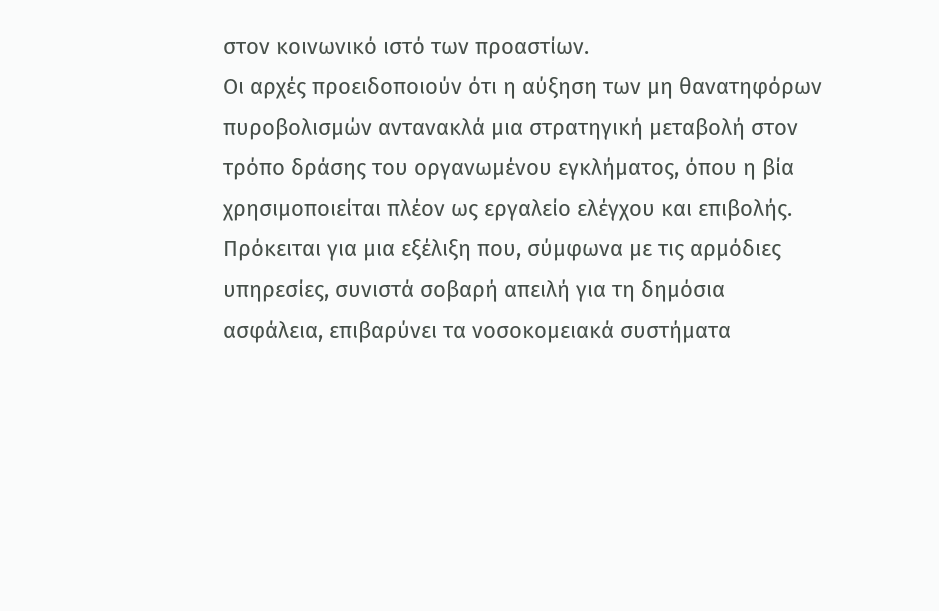στον κοινωνικό ιστό των προαστίων.
Οι αρχές προειδοποιούν ότι η αύξηση των μη θανατηφόρων πυροβολισμών αντανακλά μια στρατηγική μεταβολή στον τρόπο δράσης του οργανωμένου εγκλήματος, όπου η βία χρησιμοποιείται πλέον ως εργαλείο ελέγχου και επιβολής.
Πρόκειται για μια εξέλιξη που, σύμφωνα με τις αρμόδιες υπηρεσίες, συνιστά σοβαρή απειλή για τη δημόσια ασφάλεια, επιβαρύνει τα νοσοκομειακά συστήματα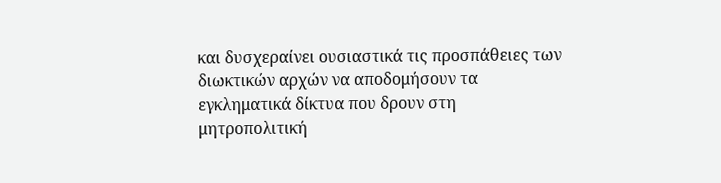και δυσχεραίνει ουσιαστικά τις προσπάθειες των διωκτικών αρχών να αποδομήσουν τα εγκληματικά δίκτυα που δρουν στη μητροπολιτική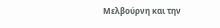Μελβούρνη και την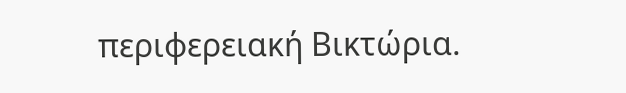περιφερειακή Βικτώρια.